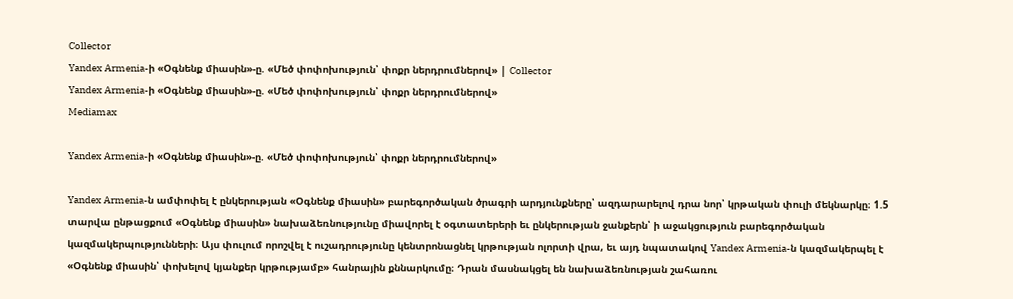Collector
Yandex Armenia-ի «Օգնենք միասին»-ը. «Մեծ փոփոխություն՝ փոքր ներդրումներով» | Collector
Yandex Armenia-ի «Օգնենք միասին»-ը. «Մեծ փոփոխություն՝ փոքր ներդրումներով»
Mediamax

Yandex Armenia-ի «Օգնենք միասին»-ը. «Մեծ փոփոխություն՝ փոքր ներդրումներով»

Yandex Armenia-ն ամփոփել է ընկերության «Օգնենք միասին» բարեգործական ծրագրի արդյունքները՝ ազդարարելով դրա նոր՝ կրթական փուլի մեկնարկը։ 1.5 տարվա ընթացքում «Օգնենք միասին» նախաձեռնությունը միավորել է օգտատերերի եւ ընկերության ջանքերն՝ ի աջակցություն բարեգործական կազմակերպությունների։ Այս փուլում որոշվել է ուշադրությունը կենտրոնացնել կրթության ոլորտի վրա, եւ այդ նպատակով Yandex Armenia-ն կազմակերպել է «Օգնենք միասին՝ փոխելով կյանքեր կրթությամբ» հանրային քննարկումը։ Դրան մասնակցել են նախաձեռնության շահառու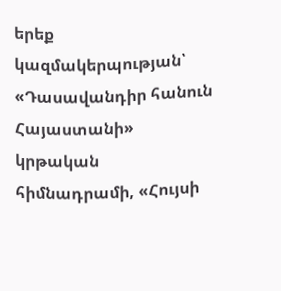երեք կազմակերպության՝ «Դասավանդիր հանուն Հայաստանի» կրթական հիմնադրամի, «Հույսի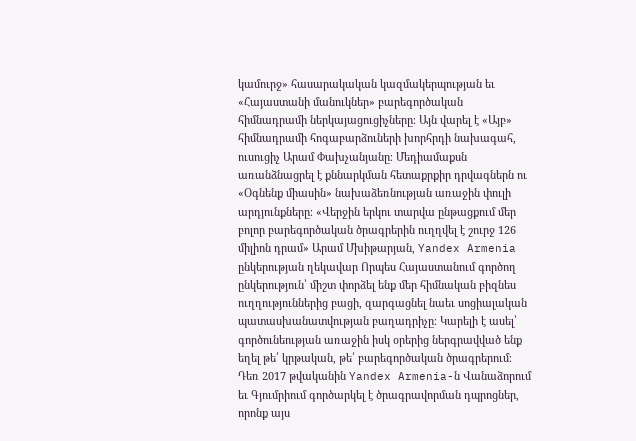կամուրջ» հասարակական կազմակերպության եւ «Հայաստանի մանուկներ» բարեգործական հիմնադրամի ներկայացուցիչները։ Այն վարել է «Այբ» հիմնադրամի հոգաբարձուների խորհրդի նախագահ, ուսուցիչ Արամ Փախչանյանը։ Մեդիամաքսն առանձնացրել է քննարկման հետաքրքիր դրվագներն ու «Օգնենք միասին» նախաձեռնության առաջին փուլի արդյունքները։ «Վերջին երկու տարվա ընթացքում մեր բոլոր բարեգործական ծրագրերին ուղղվել է շուրջ 126 միլիոն դրամ» Արամ Մխիթարյան, Yandex Armenia ընկերության ղեկավար Որպես Հայաստանում գործող ընկերություն՝ միշտ փորձել ենք մեր հիմնական բիզնես ուղղություններից բացի, զարգացնել նաեւ սոցիալական պատասխանատվության բաղադրիչը։ Կարելի է ասել՝ գործունեության առաջին իսկ օրերից ներգրավված ենք եղել թե՛ կրթական, թե՛ բարեգործական ծրագրերում։ Դեռ 2017 թվականին Yandex Armenia-ն Վանաձորում եւ Գյումրիում գործարկել է ծրագրավորման դպրոցներ, որոնք այս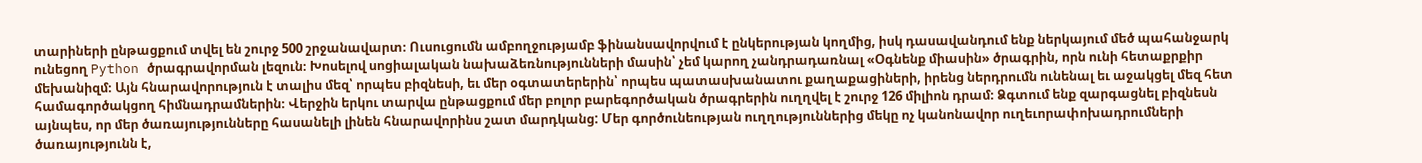տարիների ընթացքում տվել են շուրջ 500 շրջանավարտ։ Ուսուցումն ամբողջությամբ ֆինանսավորվում է ընկերության կողմից, իսկ դասավանդում ենք ներկայում մեծ պահանջարկ ունեցող Python ծրագրավորման լեզուն։ Խոսելով սոցիալական նախաձեռնությունների մասին՝ չեմ կարող չանդրադառնալ «Օգնենք միասին» ծրագրին, որն ունի հետաքրքիր մեխանիզմ։ Այն հնարավորություն է տալիս մեզ՝ որպես բիզնեսի, եւ մեր օգտատերերին՝ որպես պատասխանատու քաղաքացիների, իրենց ներդրումն ունենալ եւ աջակցել մեզ հետ համագործակցող հիմնադրամներին։ Վերջին երկու տարվա ընթացքում մեր բոլոր բարեգործական ծրագրերին ուղղվել է շուրջ 126 միլիոն դրամ։ Ձգտում ենք զարգացնել բիզնեսն այնպես, որ մեր ծառայությունները հասանելի լինեն հնարավորինս շատ մարդկանց: Մեր գործունեության ուղղություններից մեկը ոչ կանոնավոր ուղեւորափոխադրումների ծառայությունն է,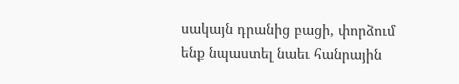սակայն դրանից բացի, փորձում ենք նպաստել նաեւ հանրային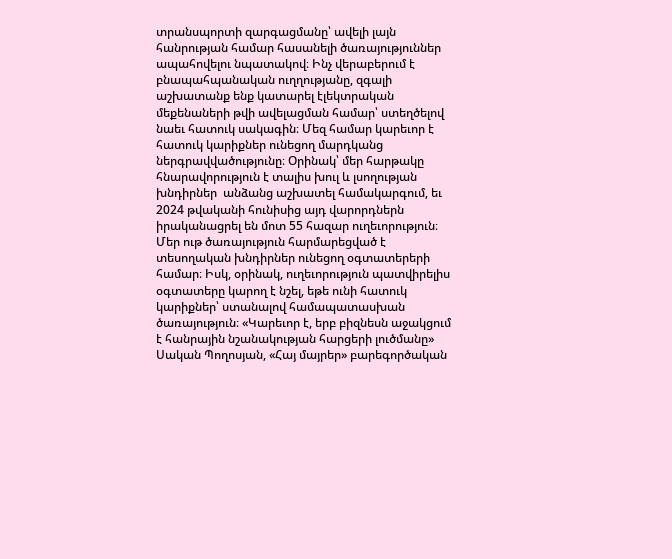տրանսպորտի զարգացմանը՝ ավելի լայն հանրության համար հասանելի ծառայություններ ապահովելու նպատակով։ Ինչ վերաբերում է բնապահպանական ուղղությանը, զգալի աշխատանք ենք կատարել էլեկտրական մեքենաների թվի ավելացման համար՝ ստեղծելով նաեւ հատուկ սակագին։ Մեզ համար կարեւոր է հատուկ կարիքներ ունեցող մարդկանց ներգրավվածությունը։ Օրինակ՝ մեր հարթակը հնարավորություն է տալիս խուլ և լսողության խնդիրներ  անձանց աշխատել համակարգում, եւ 2024 թվականի հունիսից այդ վարորդներն իրականացրել են մոտ 55 հազար ուղեւորություն։ Մեր ութ ծառայություն հարմարեցված է տեսողական խնդիրներ ունեցող օգտատերերի համար։ Իսկ, օրինակ, ուղեւորություն պատվիրելիս օգտատերը կարող է նշել, եթե ունի հատուկ կարիքներ՝ ստանալով համապատասխան ծառայություն։ «Կարեւոր է, երբ բիզնեսն աջակցում է հանրային նշանակության հարցերի լուծմանը» Սական Պողոսյան, «Հայ մայրեր» բարեգործական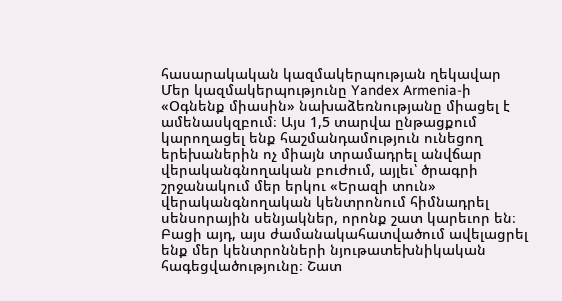հասարակական կազմակերպության ղեկավար Մեր կազմակերպությունը Yandex Armenia-ի «Օգնենք միասին» նախաձեռնությանը միացել է ամենասկզբում։ Այս 1,5 տարվա ընթացքում կարողացել ենք հաշմանդամություն ունեցող երեխաներին ոչ միայն տրամադրել անվճար վերականգնողական բուժում, այլեւ՝ ծրագրի շրջանակում մեր երկու «Երազի տուն» վերականգնողական կենտրոնում հիմնադրել սենսորային սենյակներ, որոնք շատ կարեւոր են։ Բացի այդ, այս ժամանակահատվածում ավելացրել ենք մեր կենտրոնների նյութատեխնիկական հագեցվածությունը։ Շատ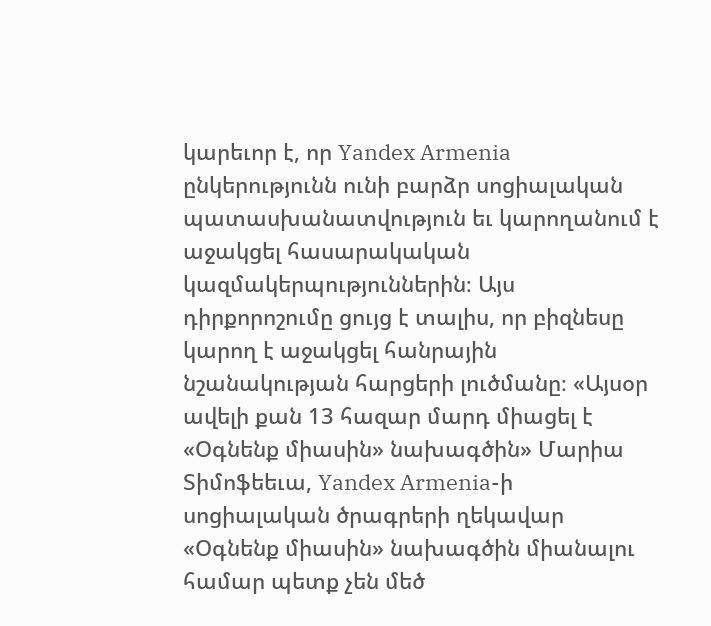կարեւոր է, որ Yandex Armenia ընկերությունն ունի բարձր սոցիալական պատասխանատվություն եւ կարողանում է աջակցել հասարակական կազմակերպություններին։ Այս դիրքորոշումը ցույց է տալիս, որ բիզնեսը կարող է աջակցել հանրային նշանակության հարցերի լուծմանը։ «Այսօր ավելի քան 13 հազար մարդ միացել է «Օգնենք միասին» նախագծին» Մարիա Տիմոֆեեւա, Yandex Armenia-ի սոցիալական ծրագրերի ղեկավար «Օգնենք միասին» նախագծին միանալու համար պետք չեն մեծ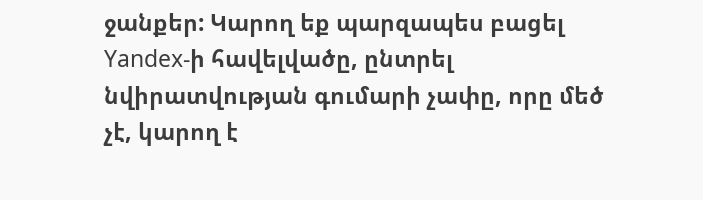ջանքեր: Կարող եք պարզապես բացել Yandex-ի հավելվածը, ընտրել նվիրատվության գումարի չափը, որը մեծ չէ, կարող է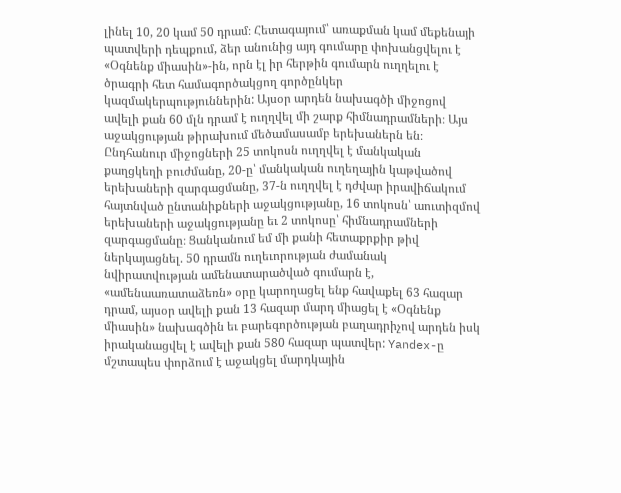լինել 10, 20 կամ 50 դրամ։ Հետագայում՝ առաքման կամ մեքենայի պատվերի դեպքում, ձեր անունից այդ գումարը փոխանցվելու է «Օգնենք միասին»-ին, որն էլ իր հերթին գումարն ուղղելու է ծրագրի հետ համագործակցող գործընկեր կազմակերպություններին: Այսօր արդեն նախագծի միջոցով ավելի քան 60 մլն դրամ է ուղղվել մի շարք հիմնադրամների։ Այս աջակցության թիրախում մեծամասամբ երեխաներն են։ Ընդհանուր միջոցների 25 տոկոսն ուղղվել է մանկական քաղցկեղի բուժմանը, 20-ը՝ մանկական ուղեղային կաթվածով երեխաների զարգացմանը, 37-ն ուղղվել է դժվար իրավիճակում հայտնված ընտանիքների աջակցությանը, 16 տոկոսն՝ աուտիզմով երեխաների աջակցությանը եւ 2 տոկոսը՝ հիմնադրամների զարգացմանը։ Ցանկանում եմ մի քանի հետաքրքիր թիվ ներկայացնել. 50 դրամն ուղեւորության ժամանակ նվիրատվության ամենատարածված գումարն է,  «ամենաառատաձեռն» օրը կարողացել ենք հավաքել 63 հազար դրամ, այսօր ավելի քան 13 հազար մարդ միացել է «Օգնենք միասին» նախագծին եւ բարեգործության բաղադրիչով արդեն իսկ իրականացվել է ավելի քան 580 հազար պատվեր: Yandex-ը մշտապես փորձում է աջակցել մարդկային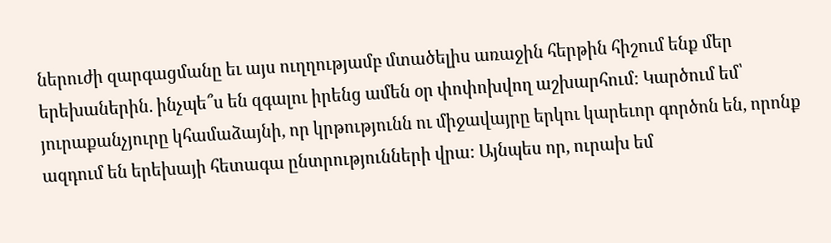ներուժի զարգացմանը եւ այս ուղղությամբ մտածելիս առաջին հերթին հիշում ենք մեր երեխաներին. ինչպե՞ս են զգալու իրենց ամեն օր փոփոխվող աշխարհում: Կարծում եմ՝ յուրաքանչյուրը կհամաձայնի, որ կրթությունն ու միջավայրը երկու կարեւոր գործոն են, որոնք ազդում են երեխայի հետագա ընտրությունների վրա: Այնպես որ, ուրախ եմ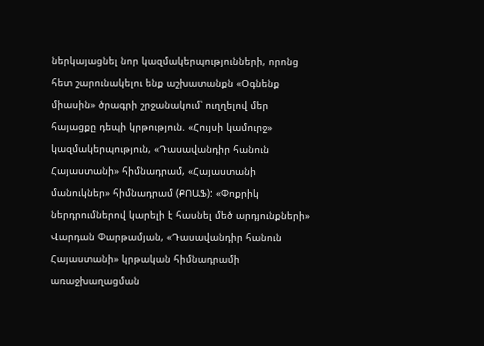ներկայացնել նոր կազմակերպությունների, որոնց հետ շարունակելու ենք աշխատանքն «Օգնենք միասին» ծրագրի շրջանակում՝ ուղղելով մեր հայացքը դեպի կրթություն. «Հույսի կամուրջ» կազմակերպություն, «Դասավանդիր հանուն Հայաստանի» հիմնադրամ, «Հայաստանի մանուկներ» հիմնադրամ (ՔՈԱՖ): «Փոքրիկ ներդրումներով կարելի է հասնել մեծ արդյունքների» Վարդան Փարթամյան, «Դասավանդիր հանուն Հայաստանի» կրթական հիմնադրամի առաջխաղացման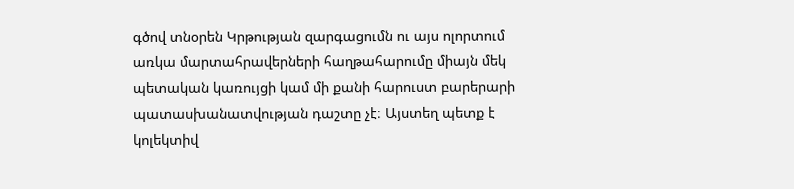գծով տնօրեն Կրթության զարգացումն ու այս ոլորտում առկա մարտահրավերների հաղթահարումը միայն մեկ պետական կառույցի կամ մի քանի հարուստ բարերարի պատասխանատվության դաշտը չէ։ Այստեղ պետք է կոլեկտիվ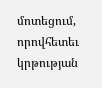մոտեցում, որովհետեւ կրթության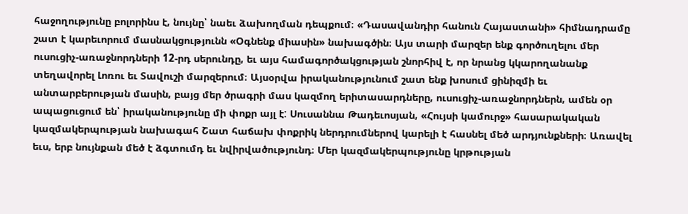հաջողությունը բոլորինս է, նույնը՝ նաեւ ձախողման դեպքում։ «Դասավանդիր հանուն Հայաստանի» հիմնադրամը շատ է կարեւորում մասնակցությունն «Օգնենք միասին» նախագծին։ Այս տարի մարզեր ենք գործուղելու մեր ուսուցիչ-առաջնորդների 12-րդ սերունդը, եւ այս համագործակցության շնորհիվ է, որ նրանց կկարողանանք տեղավորել Լոռու եւ Տավուշի մարզերում։ Այսօրվա իրականությունում շատ ենք խոսում ցինիզմի եւ անտարբերության մասին, բայց մեր ծրագրի մաս կազմող երիտասարդները, ուսուցիչ-առաջնորդներն, ամեն օր ապացուցում են՝ իրականությունը մի փոքր այլ է: Սուսաննա Թադեւոսյան, «Հույսի կամուրջ» հասարակական կազմակերպության նախագահ Շատ հաճախ փոքրիկ ներդրումներով կարելի է հասնել մեծ արդյունքների։ Առավել եւս, երբ նույնքան մեծ է ձգտումդ եւ նվիրվածությունդ։ Մեր կազմակերպությունը կրթության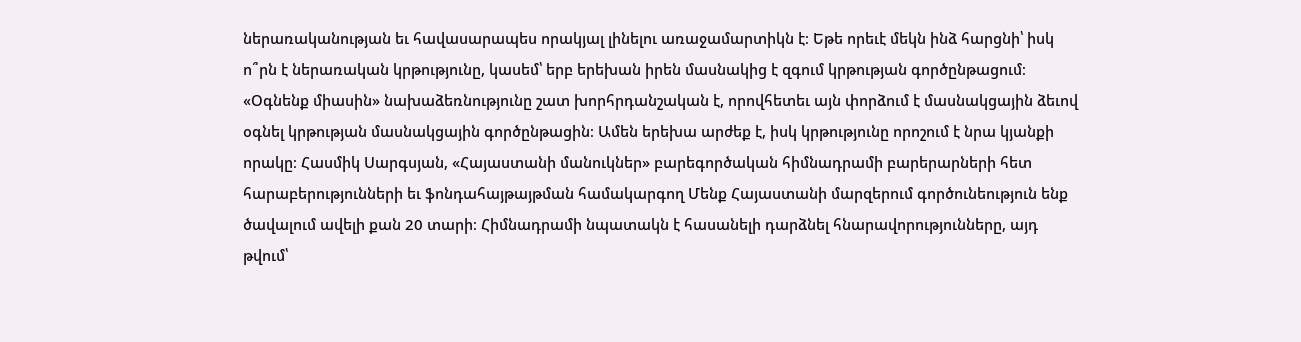ներառականության եւ հավասարապես որակյալ լինելու առաջամարտիկն է։ Եթե որեւէ մեկն ինձ հարցնի՝ իսկ ո՞րն է ներառական կրթությունը, կասեմ՝ երբ երեխան իրեն մասնակից է զգում կրթության գործընթացում։ «Օգնենք միասին» նախաձեռնությունը շատ խորհրդանշական է, որովհետեւ այն փորձում է մասնակցային ձեւով օգնել կրթության մասնակցային գործընթացին։ Ամեն երեխա արժեք է, իսկ կրթությունը որոշում է նրա կյանքի որակը։ Հասմիկ Սարգսյան, «Հայաստանի մանուկներ» բարեգործական հիմնադրամի բարերարների հետ հարաբերությունների եւ ֆոնդահայթայթման համակարգող Մենք Հայաստանի մարզերում գործունեություն ենք ծավալում ավելի քան 20 տարի։ Հիմնադրամի նպատակն է հասանելի դարձնել հնարավորությունները, այդ թվում՝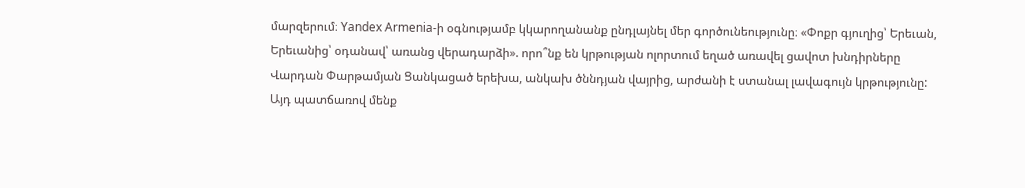մարզերում։ Yandex Armenia-ի օգնությամբ կկարողանանք ընդլայնել մեր գործունեությունը։ «Փոքր գյուղից՝ Երեւան, Երեւանից՝ օդանավ՝ առանց վերադարձի». որո՞նք են կրթության ոլորտում եղած առավել ցավոտ խնդիրները Վարդան Փարթամյան Ցանկացած երեխա, անկախ ծննդյան վայրից, արժանի է ստանալ լավագույն կրթությունը: Այդ պատճառով մենք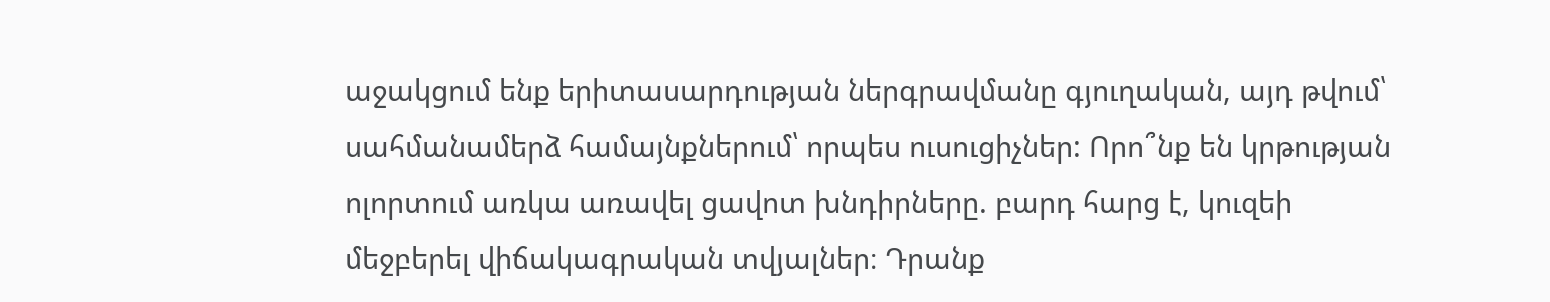աջակցում ենք երիտասարդության ներգրավմանը գյուղական, այդ թվում՝ սահմանամերձ համայնքներում՝ որպես ուսուցիչներ: Որո՞նք են կրթության ոլորտում առկա առավել ցավոտ խնդիրները. բարդ հարց է, կուզեի մեջբերել վիճակագրական տվյալներ։ Դրանք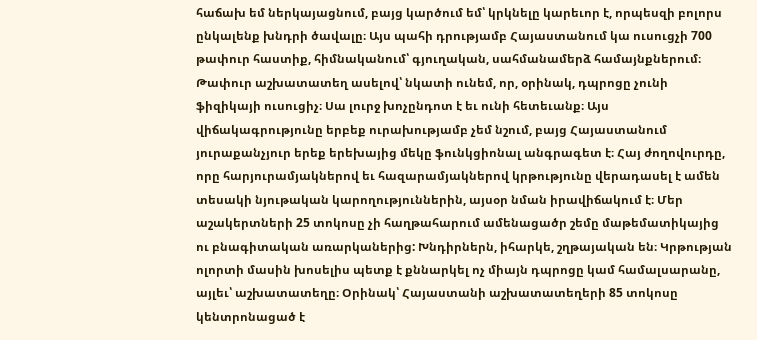հաճախ եմ ներկայացնում, բայց կարծում եմ՝ կրկնելը կարեւոր է, որպեսզի բոլորս ընկալենք խնդրի ծավալը։ Այս պահի դրությամբ Հայաստանում կա ուսուցչի 700 թափուր հաստիք, հիմնականում՝ գյուղական, սահմանամերձ համայնքներում։ Թափուր աշխատատեղ ասելով՝ նկատի ունեմ, որ, օրինակ, դպրոցը չունի ֆիզիկայի ուսուցիչ։ Սա լուրջ խոչընդոտ է եւ ունի հետեւանք։ Այս վիճակագրությունը երբեք ուրախությամբ չեմ նշում, բայց Հայաստանում յուրաքանչյուր երեք երեխայից մեկը ֆունկցիոնալ անգրագետ է։ Հայ ժողովուրդը, որը հարյուրամյակներով եւ հազարամյակներով կրթությունը վերադասել է ամեն տեսակի նյութական կարողություններին, այսօր նման իրավիճակում է։ Մեր աշակերտների 25 տոկոսը չի հաղթահարում ամենացածր շեմը մաթեմատիկայից ու բնագիտական առարկաներից: Խնդիրներն, իհարկե, շղթայական են։ Կրթության ոլորտի մասին խոսելիս պետք է քննարկել ոչ միայն դպրոցը կամ համալսարանը, այլեւ՝ աշխատատեղը։ Օրինակ՝ Հայաստանի աշխատատեղերի 85 տոկոսը կենտրոնացած է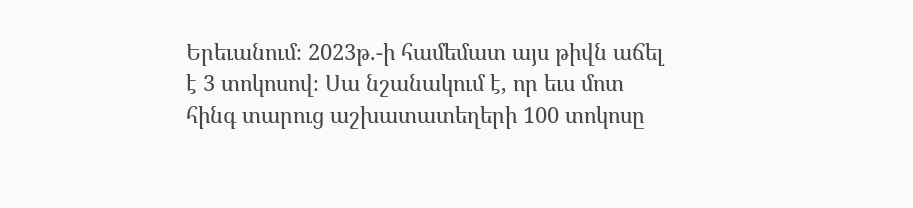Երեւանում։ 2023թ.-ի համեմատ այս թիվն աճել է 3 տոկոսով։ Սա նշանակում է, որ եւս մոտ հինգ տարուց աշխատատեղերի 100 տոկոսը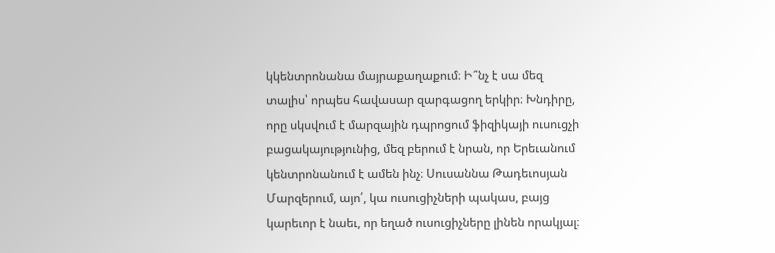կկենտրոնանա մայրաքաղաքում։ Ի՞նչ է սա մեզ տալիս՝ որպես հավասար զարգացող երկիր։ Խնդիրը, որը սկսվում է մարզային դպրոցում ֆիզիկայի ուսուցչի բացակայությունից, մեզ բերում է նրան, որ Երեւանում կենտրոնանում է ամեն ինչ։ Սուսաննա Թադեւոսյան Մարզերում, այո՛, կա ուսուցիչների պակաս, բայց կարեւոր է նաեւ, որ եղած ուսուցիչները լինեն որակյալ։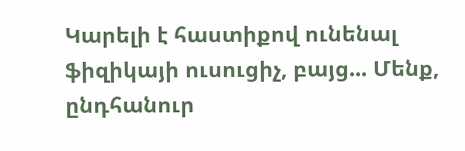Կարելի է հաստիքով ունենալ ֆիզիկայի ուսուցիչ, բայց... Մենք, ընդհանուր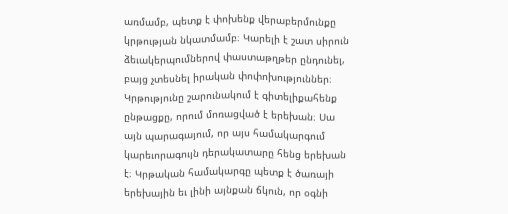առմամբ, պետք է փոխենք վերաբերմունքը կրթության նկատմամբ։ Կարելի է շատ սիրուն ձեւակերպումներով փաստաթղթեր ընդունել, բայց չտեսնել իրական փոփոխություններ։ Կրթությունը շարունակում է գիտելիքահենք ընթացքը, որում մոռացված է երեխան։ Սա այն պարագայում, որ այս համակարգում կարեւորագույն դերակատարը հենց երեխան է։ Կրթական համակարգը պետք է ծառայի երեխային եւ լինի այնքան ճկուն, որ օգնի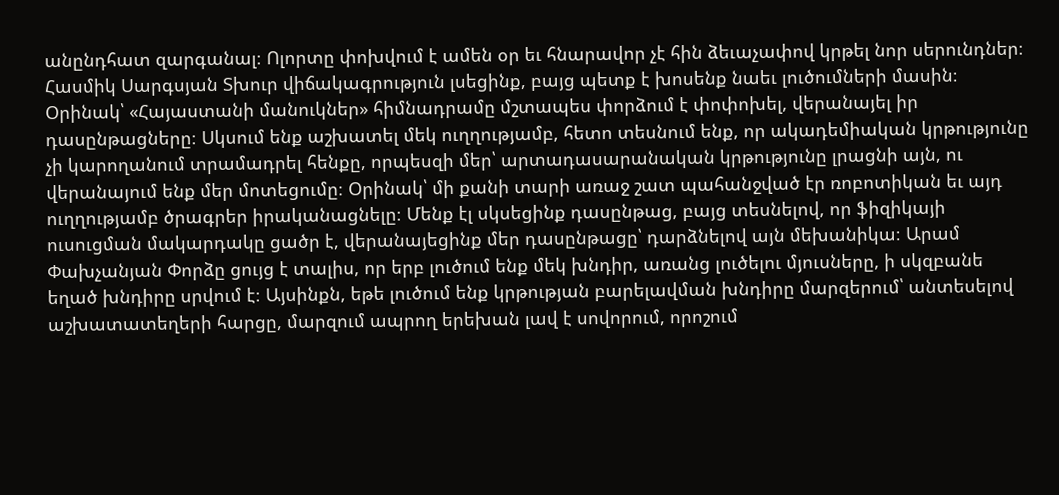անընդհատ զարգանալ։ Ոլորտը փոխվում է ամեն օր եւ հնարավոր չէ հին ձեւաչափով կրթել նոր սերունդներ։ Հասմիկ Սարգսյան Տխուր վիճակագրություն լսեցինք, բայց պետք է խոսենք նաեւ լուծումների մասին։ Օրինակ՝ «Հայաստանի մանուկներ» հիմնադրամը մշտապես փորձում է փոփոխել, վերանայել իր դասընթացները։ Սկսում ենք աշխատել մեկ ուղղությամբ, հետո տեսնում ենք, որ ակադեմիական կրթությունը չի կարողանում տրամադրել հենքը, որպեսզի մեր՝ արտադասարանական կրթությունը լրացնի այն, ու վերանայում ենք մեր մոտեցումը։ Օրինակ՝ մի քանի տարի առաջ շատ պահանջված էր ռոբոտիկան եւ այդ ուղղությամբ ծրագրեր իրականացնելը։ Մենք էլ սկսեցինք դասընթաց, բայց տեսնելով, որ ֆիզիկայի ուսուցման մակարդակը ցածր է, վերանայեցինք մեր դասընթացը՝ դարձնելով այն մեխանիկա։ Արամ Փախչանյան Փորձը ցույց է տալիս, որ երբ լուծում ենք մեկ խնդիր, առանց լուծելու մյուսները, ի սկզբանե եղած խնդիրը սրվում է։ Այսինքն, եթե լուծում ենք կրթության բարելավման խնդիրը մարզերում՝ անտեսելով աշխատատեղերի հարցը, մարզում ապրող երեխան լավ է սովորում, որոշում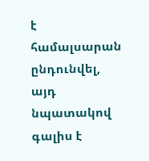է համալսարան ընդունվել, այդ նպատակով գալիս է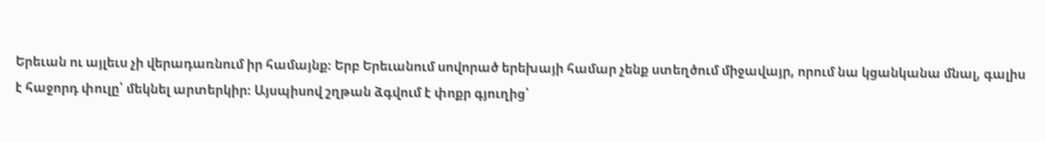Երեւան ու այլեւս չի վերադառնում իր համայնք։ Երբ Երեւանում սովորած երեխայի համար չենք ստեղծում միջավայր, որում նա կցանկանա մնալ, գալիս է հաջորդ փուլը՝ մեկնել արտերկիր։ Այսպիսով շղթան ձգվում է փոքր գյուղից՝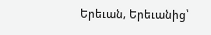Երեւան, Երեւանից՝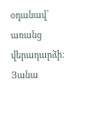օդանավ՝ առանց վերադարձի։ Յանա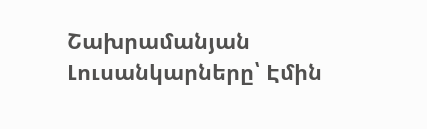Շախրամանյան Լուսանկարները՝ Էմին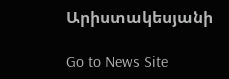Արիստակեսյանի

Go to News Site